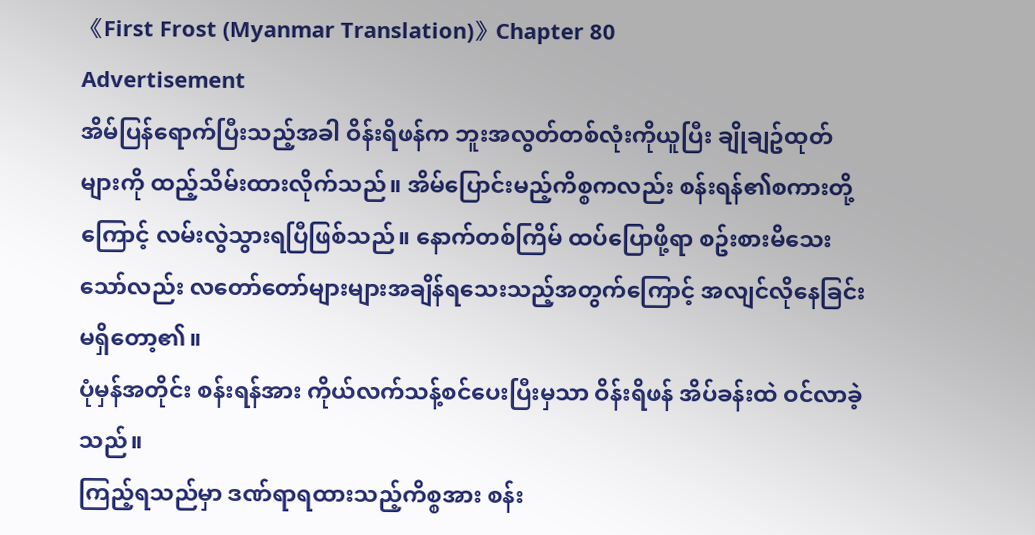《First Frost (Myanmar Translation)》Chapter 80
Advertisement
အိမ်ပြန်ရောက်ပြီးသည့်အခါ ဝိန်းရိဖန်က ဘူးအလွတ်တစ်လုံးကိုယူပြီး ချိုချဥ်ထုတ်များကို ထည့်သိမ်းထားလိုက်သည်။ အိမ်ပြောင်းမည့်ကိစ္စကလည်း စန်းရန်၏စကားတို့ကြောင့် လမ်းလွဲသွားရပြီဖြစ်သည်။ နောက်တစ်ကြိမ် ထပ်ပြောဖို့ရာ စဥ်းစားမိသေးသော်လည်း လတော်တော်များများအချိန်ရသေးသည့်အတွက်ကြောင့် အလျင်လိုနေခြင်းမရှိတော့၏။
ပုံမှန်အတိုင်း စန်းရန်အား ကိုယ်လက်သန့်စင်ပေးပြီးမှသာ ဝိန်းရိဖန် အိပ်ခန်းထဲ ဝင်လာခဲ့သည်။
ကြည့်ရသည်မှာ ဒဏ်ရာရထားသည့်ကိစ္စအား စန်း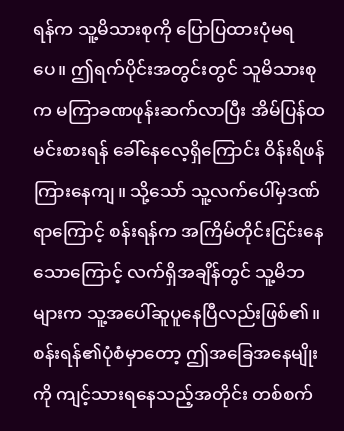ရန်က သူ့မိသားစုကို ပြောပြထားပုံမရပေ။ ဤရက်ပိုင်းအတွင်းတွင် သူမိသားစုက မကြာခဏဖုန်းဆက်လာပြီး အိမ်ပြန်ထမင်းစားရန် ခေါ်နေလေ့ရှိကြောင်း ဝိန်းရိဖန် ကြားနေကျ။ သို့သော် သူ့လက်ပေါ်မှဒဏ်ရာကြောင့် စန်းရန်က အကြိမ်တိုင်းငြင်းနေသောကြောင့် လက်ရှိအချိန်တွင် သူ့မိဘများက သူ့အပေါ်ဆူပူနေပြီလည်းဖြစ်၏။
စန်းရန်၏ပုံစံမှာတော့ ဤအခြေအနေမျိုးကို ကျင့်သားရနေသည့်အတိုင်း တစ်စက်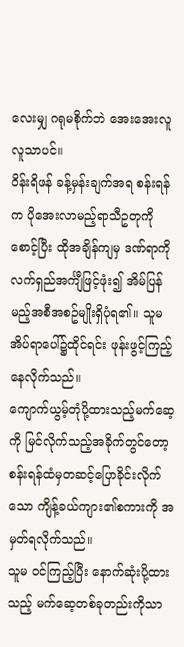လေးမျှ ဂရုမစိုက်ဘဲ အေးအေးလူလူသာပင်။
ဝိန်းရိဖန် ခန့်မှန်းချက်အရ စန်းရန်က ပိုအေးလာမည့်ရာသီဥတုကို စောင့်ပြီး ထိုအချိန်ကျမှ ဒဏ်ရာကို လက်ရှည်အင်္ကျီဖြင့်ဖုံး၍ အိမ်ပြန်မည့်အစီအစဥ်မျိုးရှိပုံရ၏။ သူမ အိပ်ရာပေါ်၌ထိုင်ရင်း ဖုန်းဖွင့်ကြည့်နေလိုက်သည်။
ကျောက်ယွမ့်တုံပို့ထားသည့်မက်ဆေ့ကို မြင်လိုက်သည့်အခိုက်တွင်တော့ စန်းရန်ထံမှတဆင့်ပြောခိုင်းလိုက်သော ကျိန့်ခယ်ကျား၏စကားကို အမှတ်ရလိုက်သည်။
သူမ ဝင်ကြည့်ပြီး နောက်ဆုံးပို့ထားသည့် မက်ဆေ့တစ်ခုတည်းကိုသာ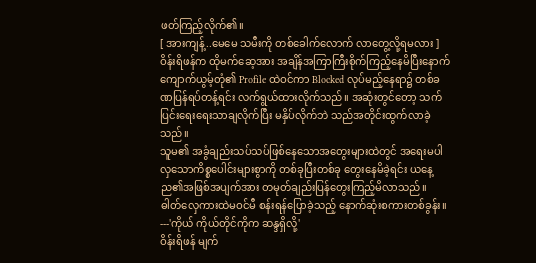ဖတ်ကြည့်လိုက်၏။
[ အားကျန့်..မေမေ သမီးကို တစ်ခေါက်လောက် လာတွေ့လို့ရမလား ]
ဝိန်းရိဖန်က ထိုမက်ဆေ့အား အချိန်အကြာကြီးစိုက်ကြည့်နေမိပြီးနောက် ကျောက်ယွမ့်တုံ၏ Profile ထဲဝင်ကာ Blocked လုပ်မည့်နေရာ၌ တစ်ခဏပြန်ရပ်တန့်ရင်း လက်ရွယ်ထားလိုက်သည်။ အဆုံးတွင်တော့ သက်ပြင်းရေးရေးသာချလိုက်ပြီး မနှိပ်လိုက်ဘဲ သည်အတိုင်းထွက်လာခဲ့သည်။
သူမ၏ အခွံချည်းသပ်သပ်ဖြစ်နေသောအတွေးများထဲတွင် အရေးမပါလှသောကိစ္စပေါင်းများစွာကို တစ်ခုပြီးတစ်ခု တွေးနေမိခဲ့ရင်း ယနေ့ည၏အဖြစ်အပျက်အား တမုတ်ချည်းပြန်တွေးကြည့်မိလာသည်။
ဓါတ်လှေကားထဲမဝင်မီ စန်းရန်ပြောခဲ့သည့် နောက်ဆုံးစကားတစ်ခွန်း။
---'ကိုယ် ကိုယ်တိုင်ကိုက ဆန္ဒရှိလို့'
ဝိန်းရိဖန် မျက်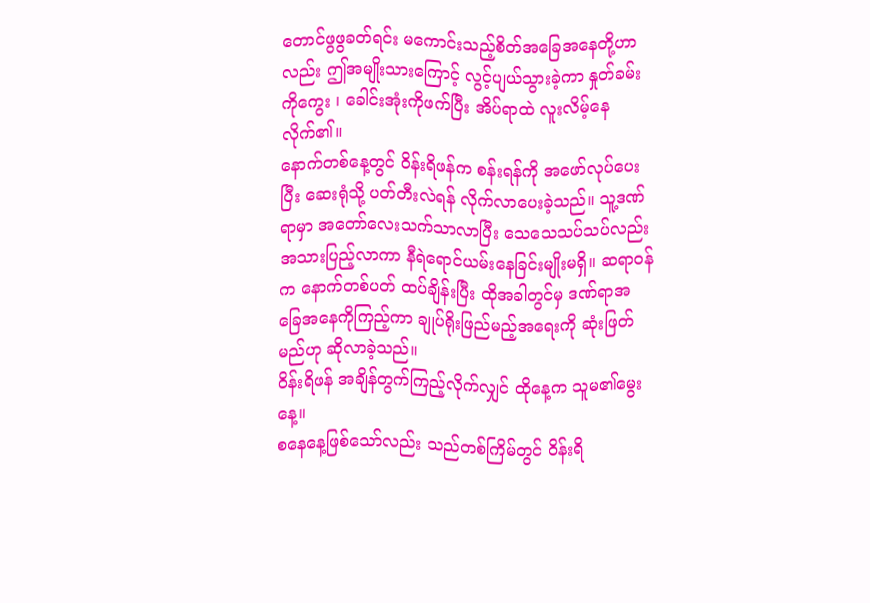တောင်ဖွဖွခတ်ရင်း မကောင်းသည့်စိတ်အခြေအနေတို့ဟာလည်း ဤအမျိုးသားကြောင့် လွင့်ပျယ်သွားခဲ့ကာ နှုတ်ခမ်းကိုကွေး ၊ ခေါင်းအုံးကိုဖက်ပြီး အိပ်ရာထဲ လူးလိမ့်နေလိုက်၏။
နောက်တစ်နေ့တွင် ဝိန်းရိဖန်က စန်းရန်ကို အဖော်လုပ်ပေးပြီး ဆေးရုံသို့ ပတ်တီးလဲရန် လိုက်လာပေးခဲ့သည်။ သူ့ဒဏ်ရာမှာ အတော်လေးသက်သာလာပြီး သေသေသပ်သပ်လည်းအသားပြည့်လာကာ နီရဲရောင်ယမ်းနေခြင်းမျိုးမရှိ။ ဆရာဝန်က နောက်တစ်ပတ် ထပ်ချိန်းပြီး ထိုအခါတွင်မှ ဒဏ်ရာအခြေအနေကိုကြည့်ကာ ချုပ်ရိုးဖြည်မည့်အရေးကို ဆုံးဖြတ်မည်ဟု ဆိုလာခဲ့သည်။
ဝိန်းရိဖန် အချိန်တွက်ကြည့်လိုက်လျှင် ထိုနေ့က သူမ၏မွေးနေ့။
စနေနေ့ဖြစ်သော်လည်း သည်တစ်ကြိမ်တွင် ဝိန်းရိ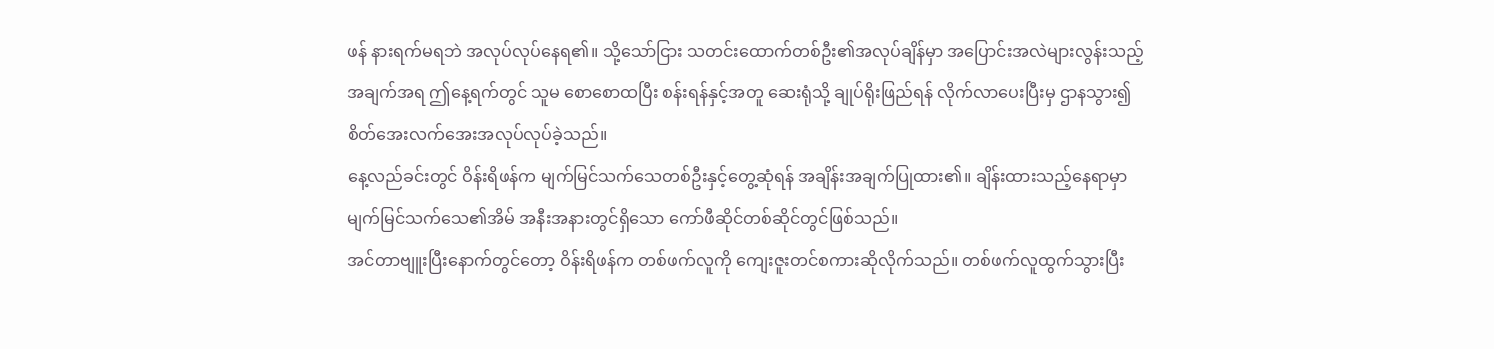ဖန် နားရက်မရဘဲ အလုပ်လုပ်နေရ၏။ သို့သော်ငြား သတင်းထောက်တစ်ဦး၏အလုပ်ချိန်မှာ အပြောင်းအလဲများလွန်းသည့်အချက်အရ ဤနေ့ရက်တွင် သူမ စောစောထပြီး စန်းရန်နှင့်အတူ ဆေးရုံသို့ ချုပ်ရိုးဖြည်ရန် လိုက်လာပေးပြီးမှ ဌာနသွား၍ စိတ်အေးလက်အေးအလုပ်လုပ်ခဲ့သည်။
နေ့လည်ခင်းတွင် ဝိန်းရိဖန်က မျက်မြင်သက်သေတစ်ဦးနှင့်တွေ့ဆုံရန် အချိန်းအချက်ပြုထား၏။ ချိန်းထားသည့်နေရာမှာ မျက်မြင်သက်သေ၏အိမ် အနီးအနားတွင်ရှိသော ကော်ဖီဆိုင်တစ်ဆိုင်တွင်ဖြစ်သည်။
အင်တာဗျူးပြီးနောက်တွင်တော့ ဝိန်းရိဖန်က တစ်ဖက်လူကို ကျေးဇူးတင်စကားဆိုလိုက်သည်။ တစ်ဖက်လူထွက်သွားပြီး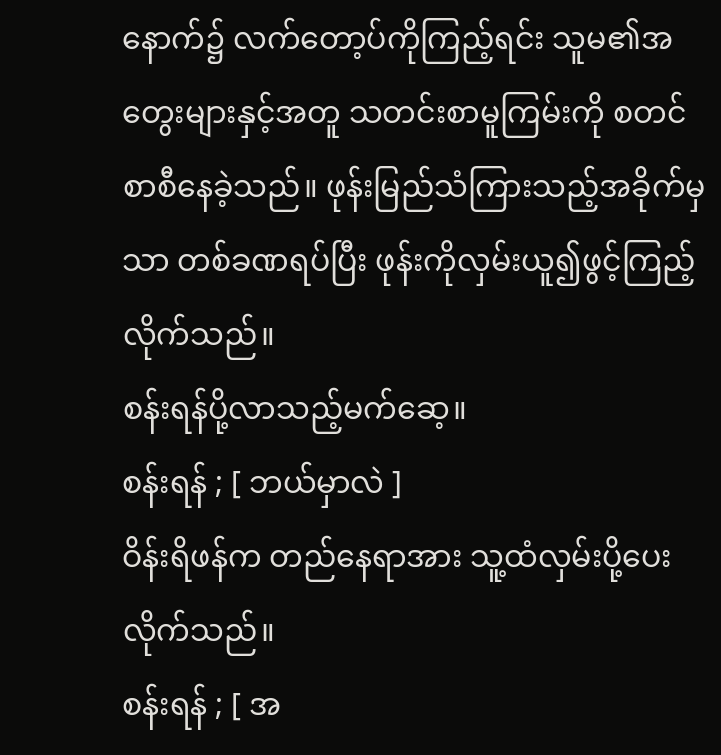နောက်၌ လက်တော့ပ်ကိုကြည့်ရင်း သူမ၏အတွေးများနှင့်အတူ သတင်းစာမူကြမ်းကို စတင်စာစီနေခဲ့သည်။ ဖုန်းမြည်သံကြားသည့်အခိုက်မှသာ တစ်ခဏရပ်ပြီး ဖုန်းကိုလှမ်းယူ၍ဖွင့်ကြည့်လိုက်သည်။
စန်းရန်ပို့လာသည့်မက်ဆေ့။
စန်းရန် ; [ ဘယ်မှာလဲ ]
ဝိန်းရိဖန်က တည်နေရာအား သူ့ထံလှမ်းပို့ပေးလိုက်သည်။
စန်းရန် ; [ အ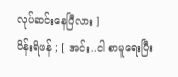လုပ်ဆင်းနေပြီလား ]
ဝိန်းရိဖန် ; [ အင်း..ငါ စာမူရေးပြီး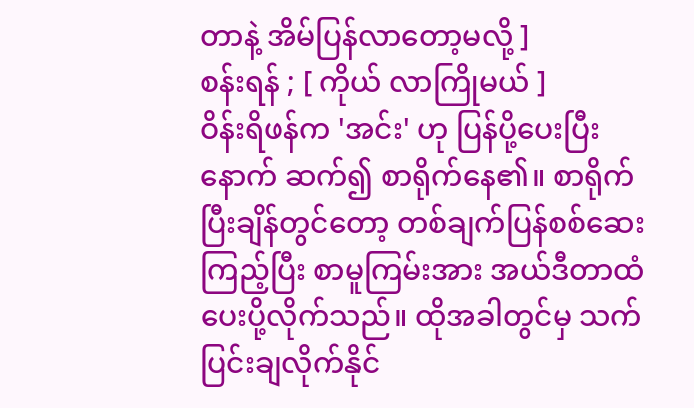တာနဲ့ အိမ်ပြန်လာတော့မလို့ ]
စန်းရန် ; [ ကိုယ် လာကြိုမယ် ]
ဝိန်းရိဖန်က 'အင်း' ဟု ပြန်ပို့ပေးပြီးနောက် ဆက်၍ စာရိုက်နေ၏။ စာရိုက်ပြီးချိန်တွင်တော့ တစ်ချက်ပြန်စစ်ဆေးကြည့်ပြီး စာမူကြမ်းအား အယ်ဒီတာထံ ပေးပို့လိုက်သည်။ ထိုအခါတွင်မှ သက်ပြင်းချလိုက်နိုင်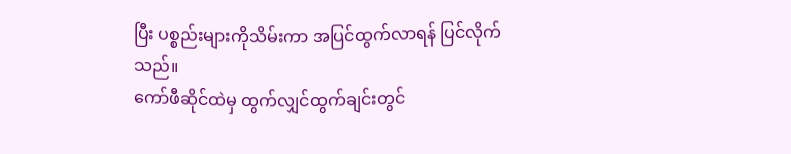ပြီး ပစ္စည်းများကိုသိမ်းကာ အပြင်ထွက်လာရန် ပြင်လိုက်သည်။
ကော်ဖီဆိုင်ထဲမှ ထွက်လျှင်ထွက်ချင်းတွင်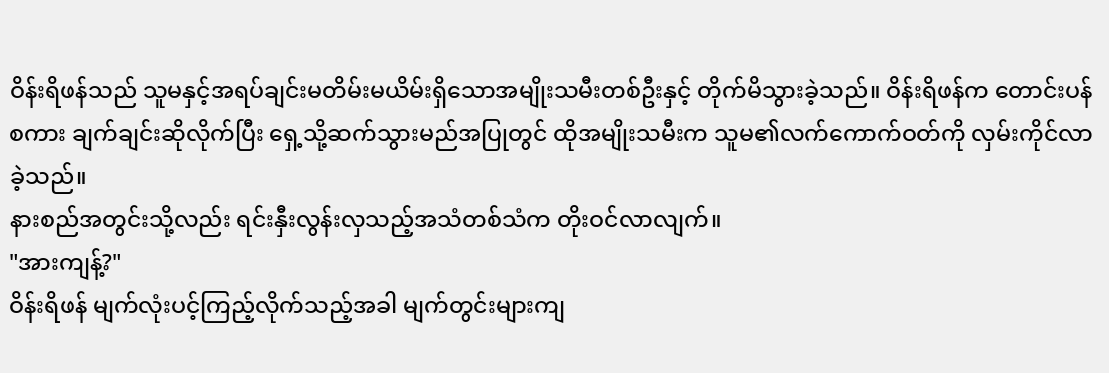ဝိန်းရိဖန်သည် သူမနှင့်အရပ်ချင်းမတိမ်းမယိမ်းရှိသောအမျိုးသမီးတစ်ဦးနှင့် တိုက်မိသွားခဲ့သည်။ ဝိန်းရိဖန်က တောင်းပန်စကား ချက်ချင်းဆိုလိုက်ပြီး ရှေ့သို့ဆက်သွားမည်အပြုတွင် ထိုအမျိုးသမီးက သူမ၏လက်ကောက်ဝတ်ကို လှမ်းကိုင်လာခဲ့သည်။
နားစည်အတွင်းသို့လည်း ရင်းနှီးလွန်းလှသည့်အသံတစ်သံက တိုးဝင်လာလျက်။
"အားကျန့်?"
ဝိန်းရိဖန် မျက်လုံးပင့်ကြည့်လိုက်သည့်အခါ မျက်တွင်းများကျ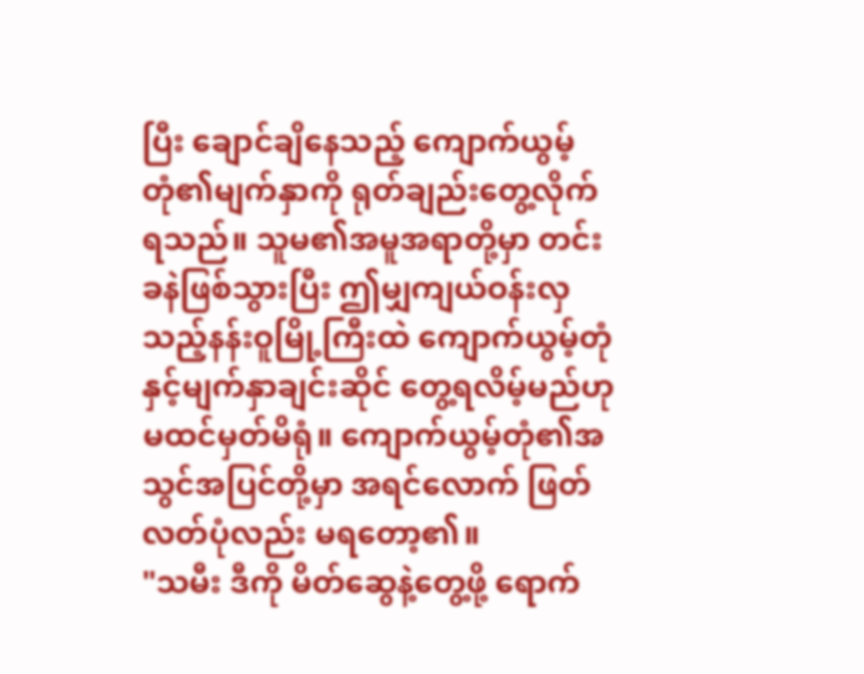ပြီး ချောင်ချိနေသည့် ကျောက်ယွမ့်တုံ၏မျက်နှာကို ရုတ်ချည်းတွေ့လိုက်ရသည်။ သူမ၏အမူအရာတို့မှာ တင်းခနဲဖြစ်သွားပြီး ဤမျှကျယ်ဝန်းလှသည့်နန်းဝူမြို့ကြီးထဲ ကျောက်ယွမ့်တုံနှင့်မျက်နှာချင်းဆိုင် တွေ့ရလိမ့်မည်ဟု မထင်မှတ်မိရုံ။ ကျောက်ယွမ့်တုံ၏အသွင်အပြင်တို့မှာ အရင်လောက် ဖြတ်လတ်ပုံလည်း မရတော့၏။
"သမီး ဒီကို မိတ်ဆွေနဲ့တွေ့ဖို့ ရောက်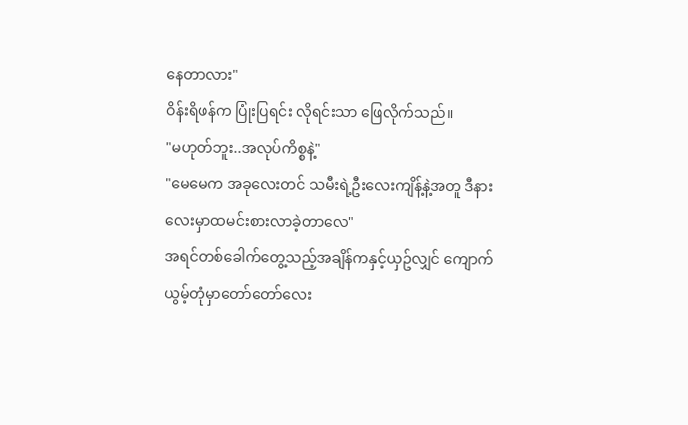နေတာလား"
ဝိန်းရိဖန်က ပြုံးပြရင်း လိုရင်းသာ ဖြေလိုက်သည်။
"မဟုတ်ဘူး..အလုပ်ကိစ္စနဲ့"
"မေမေက အခုလေးတင် သမီးရဲ့ဦးလေးကျိန့်နဲ့အတူ ဒီနားလေးမှာထမင်းစားလာခဲ့တာလေ"
အရင်တစ်ခေါက်တွေ့သည့်အချိန်ကနှင့်ယှဥ်လျှင် ကျောက်ယွမ့်တုံမှာတော်တော်လေး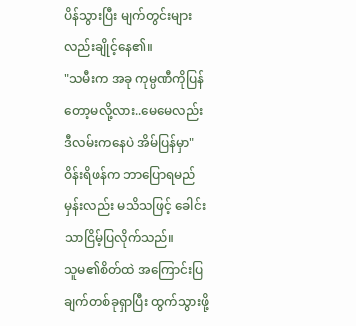ပိန်သွားပြီး မျက်တွင်းများလည်းချိုင့်နေ၏။
"သမီးက အခု ကုမ္ပဏီကိုပြန်တော့မလို့လား..မေမေလည်း ဒီလမ်းကနေပဲ အိမ်ပြန်မှာ"
ဝိန်းရိဖန်က ဘာပြောရမည်မှန်းလည်း မသိသဖြင့် ခေါင်းသာငြိမ့်ပြလိုက်သည်။
သူမ၏စိတ်ထဲ အကြောင်းပြချက်တစ်ခုရှာပြီး ထွက်သွားဖို့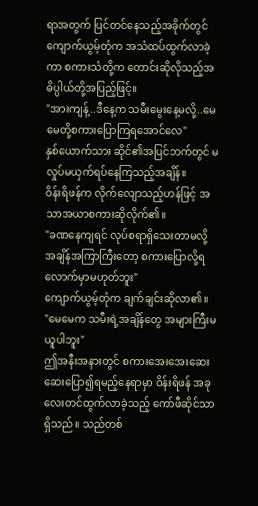ရာအတွက် ပြင်တင်နေသည့်အခိုက်တွင် ကျောက်ယွမ့်တုံက အသံထပ်ထွက်လာခဲ့ကာ စကားသံတို့က တောင်းဆိုလိုသည့်အဓိပ္ပါယ်တို့အပြည့်ဖြင့်။
"အားကျန့်..ဒီနေ့က သမီးမွေးနေ့မလို့..မေမေတို့စကားပြောကြရအောင်လေ"
နှစ်ယောက်သား ဆိုင်၏အပြင်ဘက်တွင် မလှုပ်မယှက်ရပ်နေကြသည့်အချိန်။
ဝိန်းရိဖန်က လိုက်လျောသည့်ဟန်ဖြင့် အသာအယာစကားဆိုလိုက်၏။
"ခဏနေကျရင် လုပ်စရာရှိသေးတာမလို့ အချိန်အကြာကြီးတော့ စကားပြောလို့ရလောက်မှာမဟုတ်ဘူး"
ကျောက်ယွမ့်တုံက ချက်ချင်းဆိုလာ၏။
"မေမေက သမီးရဲ့အချိန်တွေ အများကြီးမယူပါဘူး"
ဤအနီးအနားတွင် စကားအေးအေးဆေးဆေးပြော၍ရမည့်နေရာမှာ ဝိန်းရိဖန် အခုလေးတင်ထွက်လာခဲ့သည့် ကော်ဖီဆိုင်သာရှိသည်။ သည်တစ်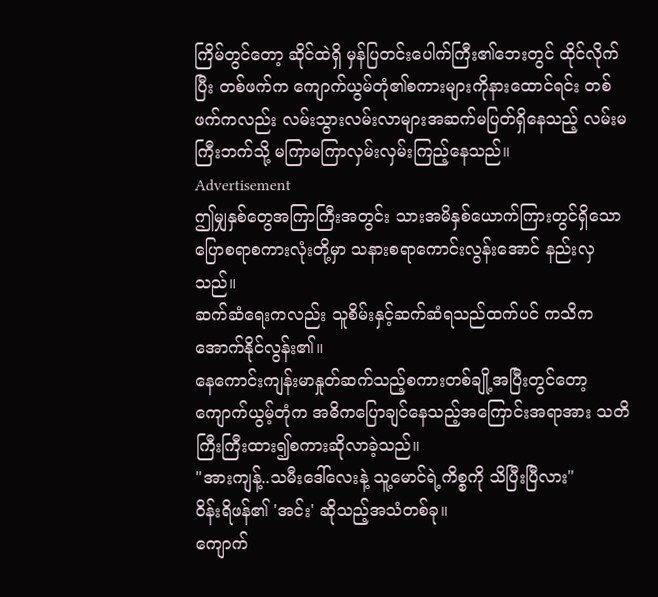ကြိမ်တွင်တော့ ဆိုင်ထဲရှိ မှန်ပြတင်းပေါက်ကြီး၏ဘေးတွင် ထိုင်လိုက်ပြီး တစ်ဖက်က ကျောက်ယွမ်တုံ၏စကားများကိုနားထောင်ရင်း တစ်ဖက်ကလည်း လမ်းသွားလမ်းလာများအဆက်မပြတ်ရှိနေသည့် လမ်းမကြီးဘက်သို့ မကြာမကြာလှမ်းလှမ်းကြည့်နေသည်။
Advertisement
ဤမျှနှစ်တွေအကြာကြီးအတွင်း သားအမိနှစ်ယောက်ကြားတွင်ရှိသော ပြောစရာစကားလုံးတို့မှာ သနားစရာကောင်းလွန်းအောင် နည်းလှသည်။
ဆက်ဆံရေးကလည်း သူစိမ်းနှင့်ဆက်ဆံရသည်ထက်ပင် ကသိကအောက်နိုင်လွန်း၏။
နေကောင်းကျန်းမာနှုတ်ဆက်သည့်စကားတစ်ချို့အပြီးတွင်တော့ ကျောက်ယွမ့်တုံက အဓိကပြောချင်နေသည့်အကြောင်းအရာအား သတိကြီးကြီးထား၍စကားဆိုလာခဲ့သည်။
"အားကျန့်..သမီးဒေါ်လေးနဲ့ သူ့မောင်ရဲ့ကိစ္စကို သိပြီးပြီလား"
ဝိန်းရိဖန်၏ 'အင်း' ဆိုသည့်အသံတစ်ခု။
ကျောက်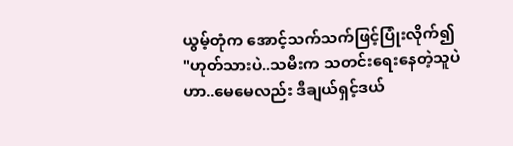ယွမ့်တုံက အောင့်သက်သက်ဖြင့်ပြုံးလိုက်၍
"ဟုတ်သားပဲ..သမီးက သတင်းရေးနေတဲ့သူပဲဟာ..မေမေလည်း ဒီချယ်ရှင့်ဒယ်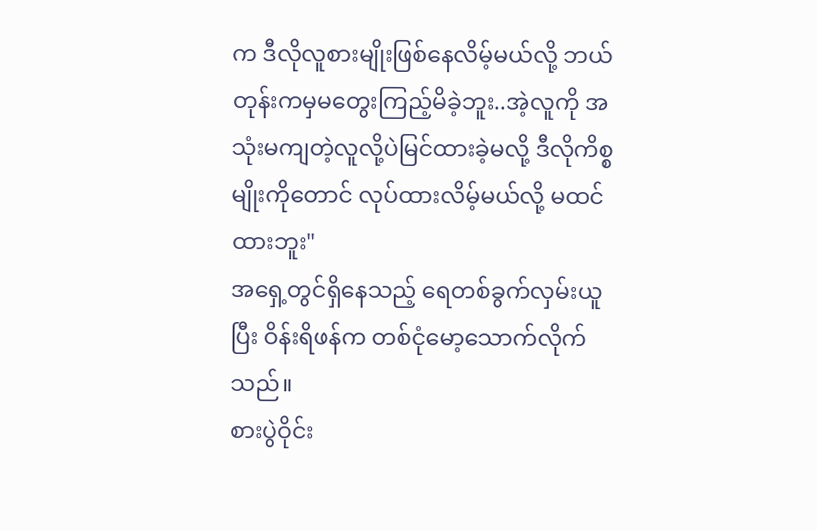က ဒီလိုလူစားမျိုးဖြစ်နေလိမ့်မယ်လို့ ဘယ်တုန်းကမှမတွေးကြည့်မိခဲ့ဘူး..အဲ့လူကို အသုံးမကျတဲ့လူလို့ပဲမြင်ထားခဲ့မလို့ ဒီလိုကိစ္စမျိုးကိုတောင် လုပ်ထားလိမ့်မယ်လို့ မထင်ထားဘူး"
အရှေ့တွင်ရှိနေသည့် ရေတစ်ခွက်လှမ်းယူပြီး ဝိန်းရိဖန်က တစ်ငုံမော့သောက်လိုက်သည်။
စားပွဲဝိုင်း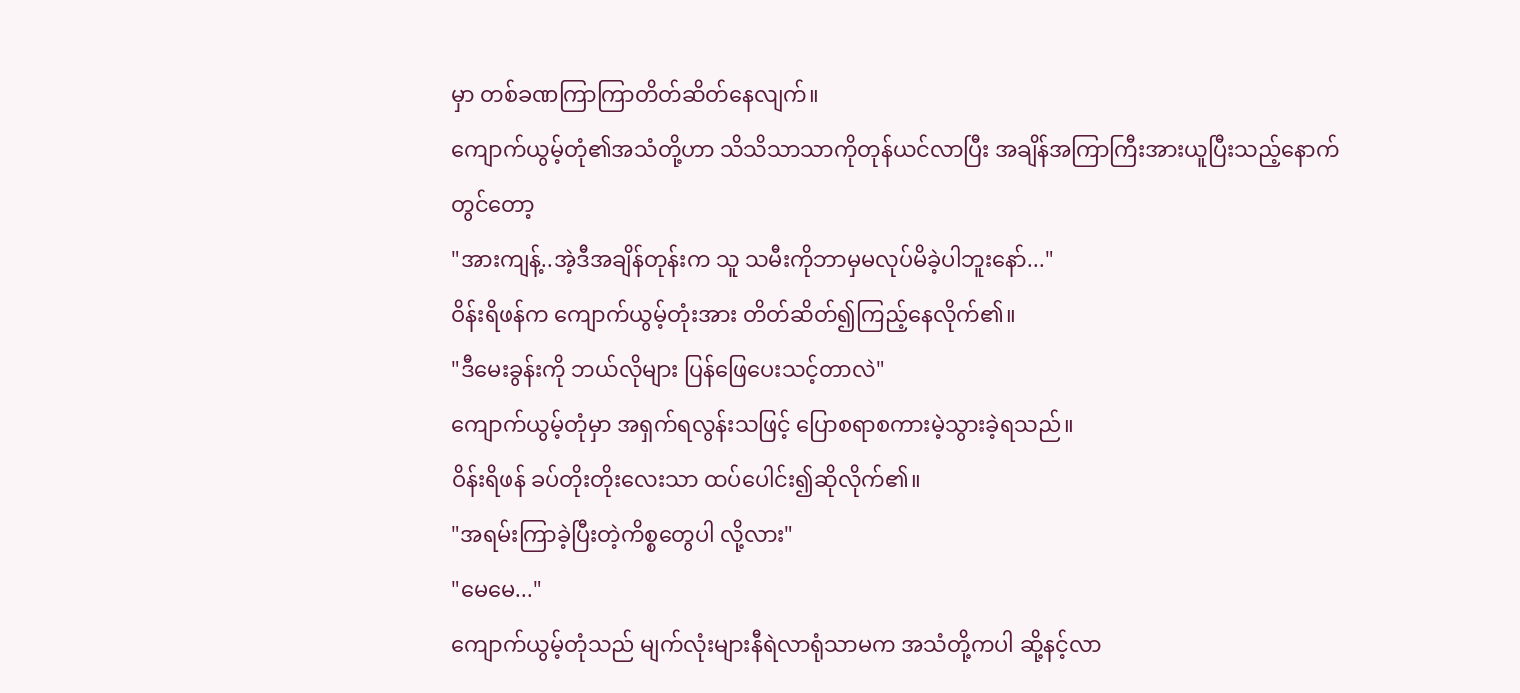မှာ တစ်ခဏကြာကြာတိတ်ဆိတ်နေလျက်။
ကျောက်ယွမ့်တုံ၏အသံတို့ဟာ သိသိသာသာကိုတုန်ယင်လာပြီး အချိန်အကြာကြီးအားယူပြီးသည့်နောက်တွင်တော့
"အားကျန့်..အဲ့ဒီအချိန်တုန်းက သူ သမီးကိုဘာမှမလုပ်မိခဲ့ပါဘူးနော်..."
ဝိန်းရိဖန်က ကျောက်ယွမ့်တုံးအား တိတ်ဆိတ်၍ကြည့်နေလိုက်၏။
"ဒီမေးခွန်းကို ဘယ်လိုများ ပြန်ဖြေပေးသင့်တာလဲ"
ကျောက်ယွမ့်တုံမှာ အရှက်ရလွန်းသဖြင့် ပြောစရာစကားမဲ့သွားခဲ့ရသည်။
ဝိန်းရိဖန် ခပ်တိုးတိုးလေးသာ ထပ်ပေါင်း၍ဆိုလိုက်၏။
"အရမ်းကြာခဲ့ပြီးတဲ့ကိစ္စတွေပါ လို့လား"
"မေမေ..."
ကျောက်ယွမ့်တုံသည် မျက်လုံးများနီရဲလာရုံသာမက အသံတို့ကပါ ဆို့နင့်လာ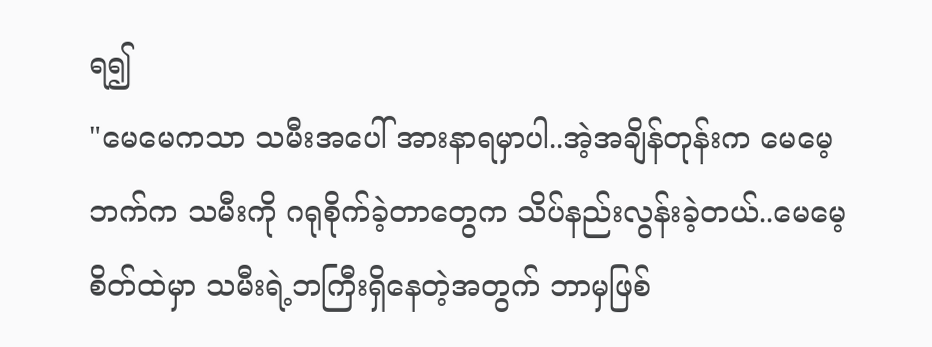ရ၍
"မေမေကသာ သမီးအပေါ် အားနာရမှာပါ..အဲ့အချိန်တုန်းက မေမေ့ဘက်က သမီးကို ဂရုစိုက်ခဲ့တာတွေက သိပ်နည်းလွန်းခဲ့တယ်..မေမေ့စိတ်ထဲမှာ သမီးရဲ့ဘကြီးရှိနေတဲ့အတွက် ဘာမှဖြစ်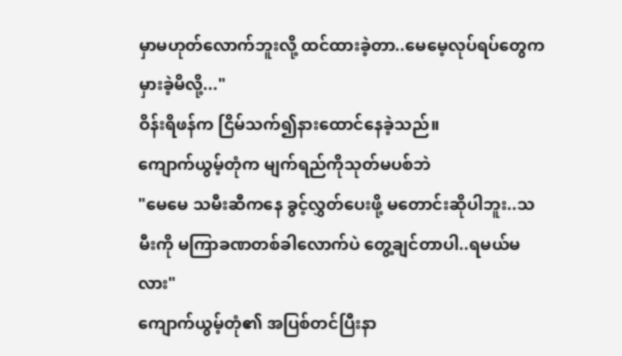မှာမဟုတ်လောက်ဘူးလို့ ထင်ထားခဲ့တာ..မေမေ့လုပ်ရပ်တွေက မှားခဲ့မိလို့..."
ဝိန်းရိဖန်က ငြိမ်သက်၍နားထောင်နေခဲ့သည်။
ကျောက်ယွမ့်တုံက မျက်ရည်ကိုသုတ်မပစ်ဘဲ
"မေမေ သမီးဆီကနေ ခွင့်လွှတ်ပေးဖို့ မတောင်းဆိုပါဘူး..သမီးကို မကြာခဏတစ်ခါလောက်ပဲ တွေ့ချင်တာပါ..ရမယ်မလား"
ကျောက်ယွမ့်တုံ၏ အပြစ်တင်ပြီးနာ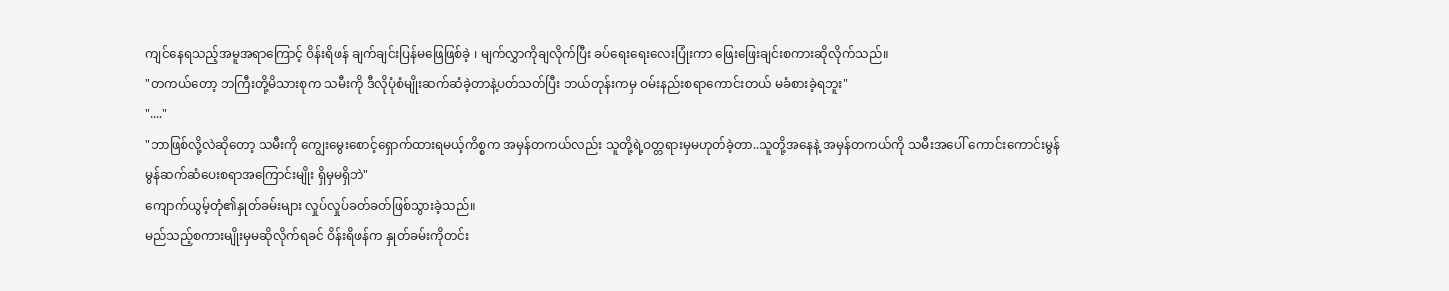ကျင်နေရသည့်အမူအရာကြောင့် ဝိန်းရိဖန် ချက်ချင်းပြန်မဖြေဖြစ်ခဲ့ ၊ မျက်လွှာကိုချလိုက်ပြီး ခပ်ရေးရေးလေးပြုံးကာ ဖြေးဖြေးချင်းစကားဆိုလိုက်သည်။
"တကယ်တော့ ဘကြီးတို့မိသားစုက သမီးကို ဒီလိုပုံစံမျိုးဆက်ဆံခဲ့တာနဲ့ပတ်သတ်ပြီး ဘယ်တုန်းကမှ ဝမ်းနည်းစရာကောင်းတယ် မခံစားခဲ့ရဘူး"
"...."
"ဘာဖြစ်လို့လဲဆိုတော့ သမီးကို ကျွေးမွေးစောင့်ရှောက်ထားရမယ့်ကိစ္စက အမှန်တကယ်လည်း သူတို့ရဲ့ဝတ္တရားမှမဟုတ်ခဲ့တာ..သူတို့အနေနဲ့ အမှန်တကယ်ကို သမီးအပေါ် ကောင်းကောင်းမွန်မွန်ဆက်ဆံပေးစရာအကြောင်းမျိုး ရှိမှမရှိဘဲ"
ကျောက်ယွမ့်တုံ၏နှုတ်ခမ်းများ လှုပ်လှုပ်ခတ်ခတ်ဖြစ်သွားခဲ့သည်။
မည်သည့်စကားမျိုးမှမဆိုလိုက်ရခင် ဝိန်းရိဖန်က နှုတ်ခမ်းကိုတင်း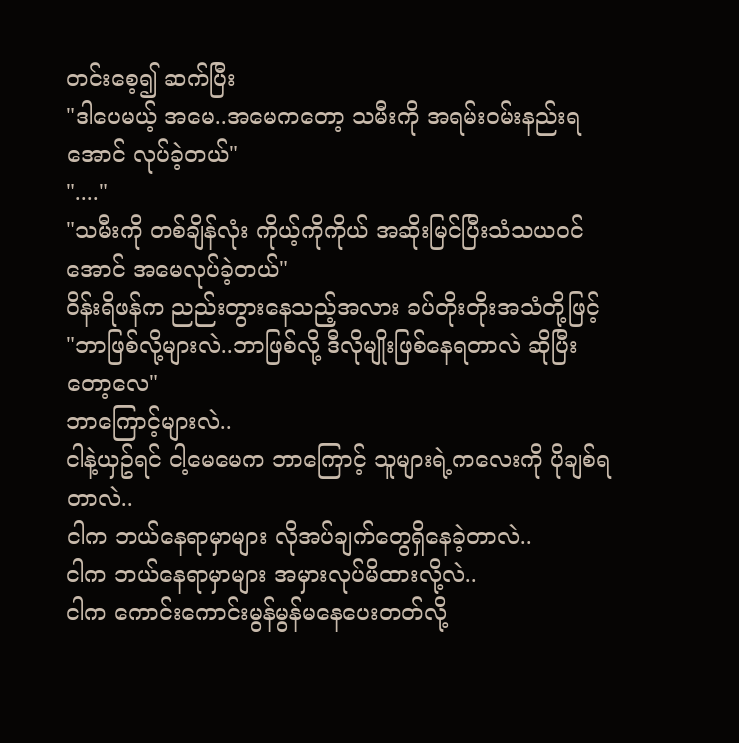တင်းစေ့၍ ဆက်ပြီး
"ဒါပေမယ့် အမေ..အမေကတော့ သမီးကို အရမ်းဝမ်းနည်းရအောင် လုပ်ခဲ့တယ်"
"...."
"သမီးကို တစ်ချိန်လုံး ကိုယ့်ကိုကိုယ် အဆိုးမြင်ပြီးသံသယဝင်အောင် အမေလုပ်ခဲ့တယ်"
ဝိန်းရိဖန်က ညည်းတွားနေသည့်အလား ခပ်တိုးတိုးအသံတို့ဖြင့်
"ဘာဖြစ်လို့များလဲ..ဘာဖြစ်လို့ ဒီလိုမျိုးဖြစ်နေရတာလဲ ဆိုပြီးတော့လေ"
ဘာကြောင့်များလဲ..
ငါနဲ့ယှဥ်ရင် ငါ့မေမေက ဘာကြောင့် သူများရဲ့ကလေးကို ပိုချစ်ရတာလဲ..
ငါက ဘယ်နေရာမှာများ လိုအပ်ချက်တွေရှိနေခဲ့တာလဲ..
ငါက ဘယ်နေရာမှာများ အမှားလုပ်မိထားလို့လဲ..
ငါက ကောင်းကောင်းမွန်မွန်မနေပေးတတ်လို့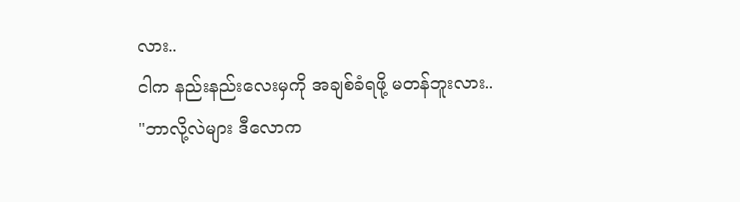လား..
ငါက နည်းနည်းလေးမှကို အချစ်ခံရဖို့ မတန်ဘူးလား..
"ဘာလို့လဲများ ဒီလောက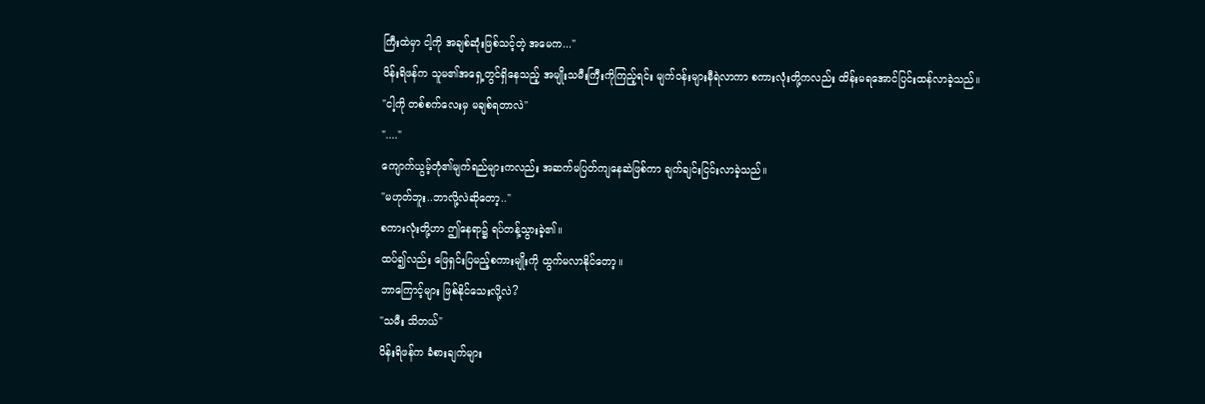ကြီးထဲမှာ ငါ့ကို အချစ်ဆုံးဖြစ်သင့်တဲ့ အမေက..."
ဝိန်းရိဖန်က သူမ၏အရှေ့တွင်ရှိနေသည့် အမျိုးသမီးကြီးကိုကြည့်ရင်း မျက်ဝန်းများနီရဲလာကာ စကားလုံးတို့ကလည်း ထိန်းမရအောင်ပြင်းထန်လာခဲ့သည်။
"ငါ့ကို တစ်စက်လေးမှ မချစ်ရတာလဲ"
"...."
ကျောက်ယွမ့်တုံ၏မျက်ရည်များကလည်း အဆက်မပြတ်ကျနေဆဲဖြစ်ကာ ချက်ချင်းငြင်းလာခဲ့သည်။
"မဟုတ်ဘူး..ဘာလို့လဲဆိုတော့.."
စကားလုံးတို့ဟာ ဤနေရာ၌ ရပ်တန့်သွားခဲ့၏။
ထပ်၍လည်း ဖြေရှင်းပြမည့်စကားမျိုးကို ထွက်မလာနိုင်တော့။
ဘာကြောင့်များ ဖြစ်နိုင်သေးလို့လဲ?
"သမီး သိတယ်"
ဝိန်းရိဖန်က ခံစားချက်များ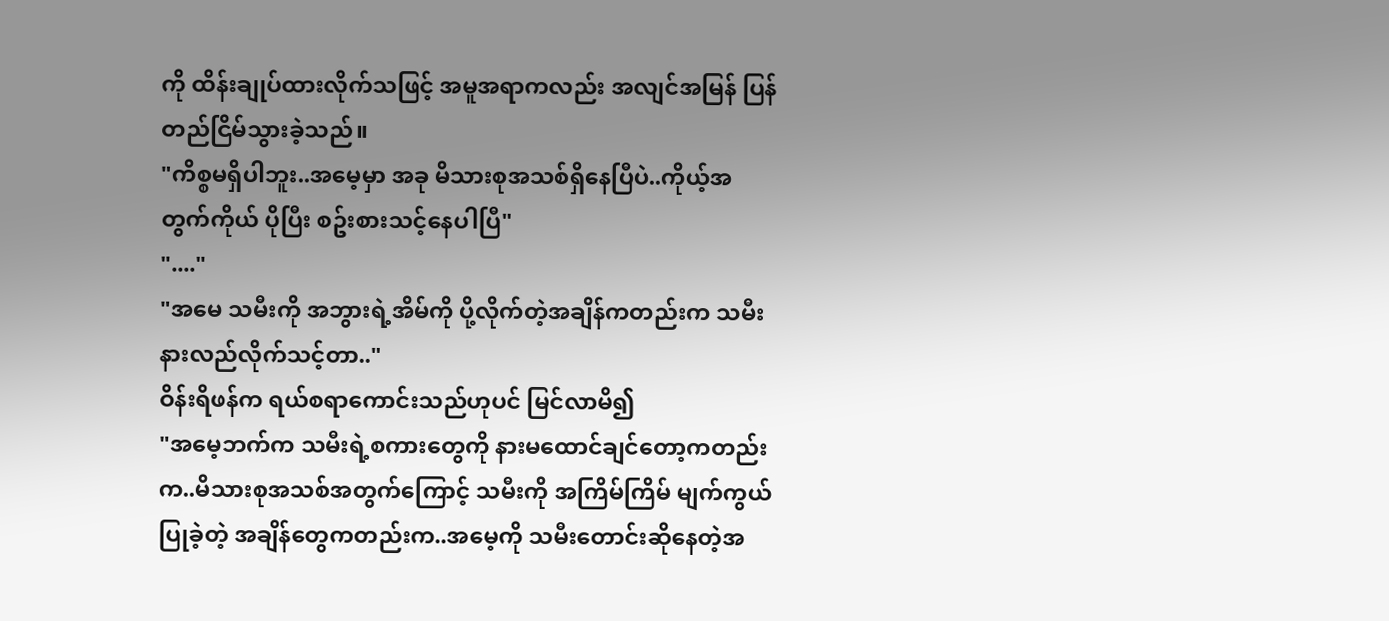ကို ထိန်းချုပ်ထားလိုက်သဖြင့် အမူအရာကလည်း အလျင်အမြန် ပြန်တည်ငြိမ်သွားခဲ့သည်။
"ကိစ္စမရှိပါဘူး..အမေ့မှာ အခု မိသားစုအသစ်ရှိနေပြီပဲ..ကိုယ့်အတွက်ကိုယ် ပိုပြီး စဥ်းစားသင့်နေပါပြီ"
"...."
"အမေ သမီးကို အဘွားရဲ့အိမ်ကို ပို့လိုက်တဲ့အချိန်ကတည်းက သမီးနားလည်လိုက်သင့်တာ.."
ဝိန်းရိဖန်က ရယ်စရာကောင်းသည်ဟုပင် မြင်လာမိ၍
"အမေ့ဘက်က သမီးရဲ့စကားတွေကို နားမထောင်ချင်တော့ကတည်းက..မိသားစုအသစ်အတွက်ကြောင့် သမီးကို အကြိမ်ကြိမ် မျက်ကွယ်ပြုခဲ့တဲ့ အချိန်တွေကတည်းက..အမေ့ကို သမီးတောင်းဆိုနေတဲ့အ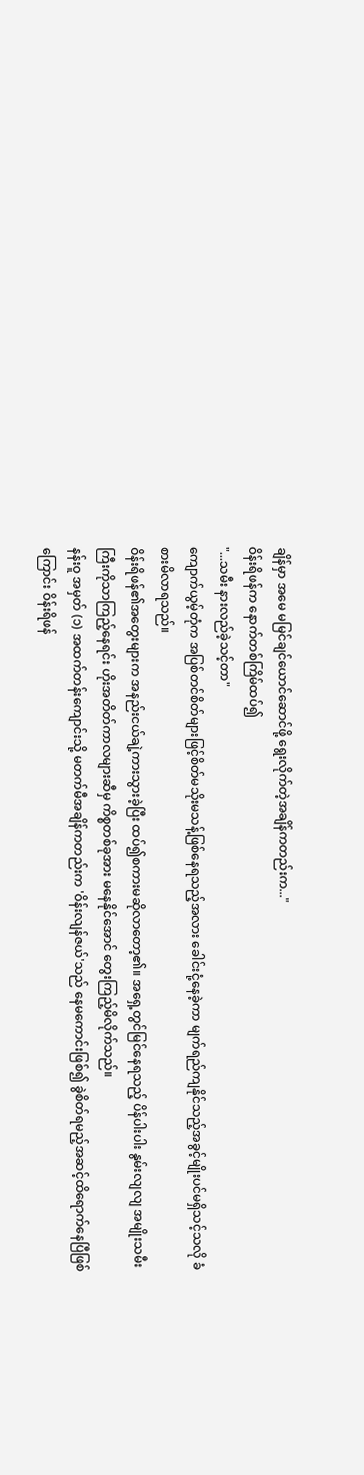ချိန်မှာ အမေ မမြင်ချင်ယောင်ဆောင်ဖို့ ရွေးလိုက်တဲ့အချိန်ကတည်းက..."
ဝိန်းရိဖန်က နောက်တစ်ကြိမ်ထပ်၍
"...သမီး နားလည်ခဲ့သင့်တာ"
ကျောက်ယွမ့်တုံက အပြစ်တင်စိတ်များဖြင့်စိတ်မသိုးမသန့်ဖြစ်နေရသည့်အလား ခေါင်းငုံ့နေခဲ့ကာ မျက်ရည်ကျနိုင်သည့်အခွင့်မျိုးပင်မရှိသင့်သလို ခံစားမိလာရသည်။
ဝိန်းရိဖန်၏အတွေးများက အနည်းငယ်ချဲ့ကားသွားခဲ့ပြီး ထပ်၍စကားမဆိုလာတော့၏။ အရှေ့တွင်မြင်နေရသည့် ပိန်ပါးပါး နွမ်းလျလျ အမျိုးသမီးကြီးကိုသာကြည့်နေရင်း ဟိုးအတိတ်ကာလများဆီမှ ကိစ္စတစ်ခုအား မနေနိုင်အောင် တွေးကြည့်မိလိုက်သည်။
နန်းဝူ အမှတ် (၁) အထက်တန်းကျောင်းသို့ မတက်မီအချိန်ကတည်းက 'ဝိန်းလျန်ဇယ်'သည် နေမကောင်းဖြစ်၍ ခွဲစိတ်ရမည့်အဆင့်ထိရောက်နေပြီဖြစ်ကြောင်း ဝိန်းရိဖန်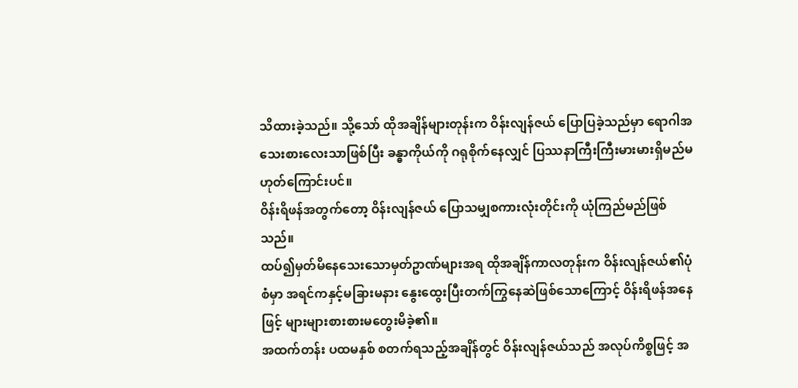သိထားခဲ့သည်။ သို့သော် ထိုအချိန်များတုန်းက ဝိန်းလျန်ဇယ် ပြောပြခဲ့သည်မှာ ရောဂါအသေးစားလေးသာဖြစ်ပြီး ခန္ဓာကိုယ်ကို ဂရုစိုက်နေလျှင် ပြဿနာကြီးကြီးမားမားရှိမည်မဟုတ်ကြောင်းပင်။
ဝိန်းရိဖန်အတွက်တော့ ဝိန်းလျန်ဇယ် ပြောသမျှစကားလုံးတိုင်းကို ယုံကြည်မည်ဖြစ်သည်။
ထပ်၍မှတ်မိနေသေးသောမှတ်ဥာဏ်များအရ ထိုအချိန်ကာလတုန်းက ဝိန်းလျန်ဇယ်၏ပုံစံမှာ အရင်ကနှင့်မခြားမနား နွေးထွေးပြီးတက်ကြွနေဆဲဖြစ်သောကြောင့် ဝိန်းရိဖန်အနေဖြင့် များများစားစားမတွေးမိခဲ့၏။
အထက်တန်း ပထမနှစ် စတက်ရသည့်အချိန်တွင် ဝိန်းလျန်ဇယ်သည် အလုပ်ကိစ္စဖြင့် အ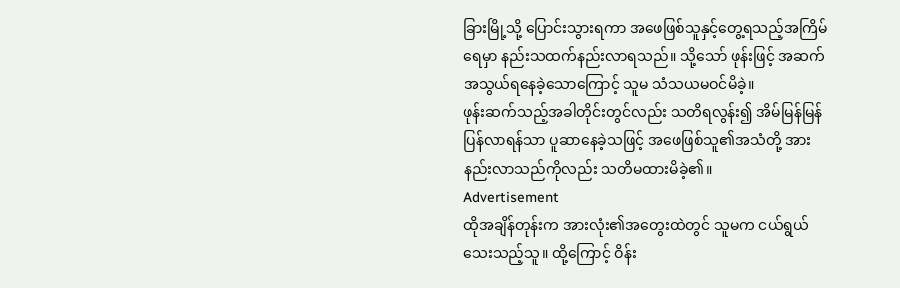ခြားမြို့သို့ ပြောင်းသွားရကာ အဖေဖြစ်သူနှင့်တွေ့ရသည့်အကြိမ်ရေမှာ နည်းသထက်နည်းလာရသည်။ သို့သော် ဖုန်းဖြင့် အဆက်အသွယ်ရနေခဲ့သောကြောင့် သူမ သံသယမဝင်မိခဲ့။
ဖုန်းဆက်သည့်အခါတိုင်းတွင်လည်း သတိရလွန်း၍ အိမ်မြန်မြန်ပြန်လာရန်သာ ပူဆာနေခဲ့သဖြင့် အဖေဖြစ်သူ၏အသံတို့ အားနည်းလာသည်ကိုလည်း သတိမထားမိခဲ့၏။
Advertisement
ထိုအချိန်တုန်းက အားလုံး၏အတွေးထဲတွင် သူမက ငယ်ရွယ်သေးသည့်သူ။ ထို့ကြောင့် ဝိန်း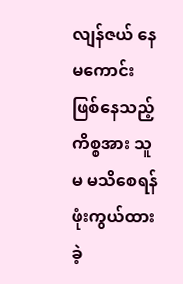လျန်ဇယ် နေမကောင်းဖြစ်နေသည့်ကိစ္စအား သူမ မသိစေရန် ဖုံးကွယ်ထားခဲ့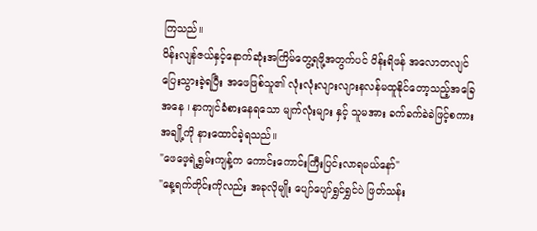ကြသည်။
ဝိန်းလျန်ဇယ်နှင့်နောက်ဆုံးအကြိမ်တွေ့ရဖို့အတွက်ပင် ဝိန်းရိဖန် အလောတလျင်ပြေးသွားခဲ့ရပြီး အဖေဖြစ်သူ၏ လုံးလုံးလျားလျားနလန်မထူနိုင်တော့သည့်အခြေအနေ ၊ နာကျင်ခံစားနေရသော မျက်လုံးများ နှင့် သူမအား ခက်ခက်ခဲခဲဖြင့်စကားအချို့ကို နားထောင်ခဲ့ရသည်။
"ဖေဖေ့ရဲ့ရွှမ်းကျန့်က ကောင်းကောင်းကြီးပြင်းလာရမယ်နော်"
"နေ့ရက်တိုင်းကိုလည်း အခုလိုမျိုး ပျော်ပျော်ရွှင်ရွှင်ပဲ ဖြတ်သန်း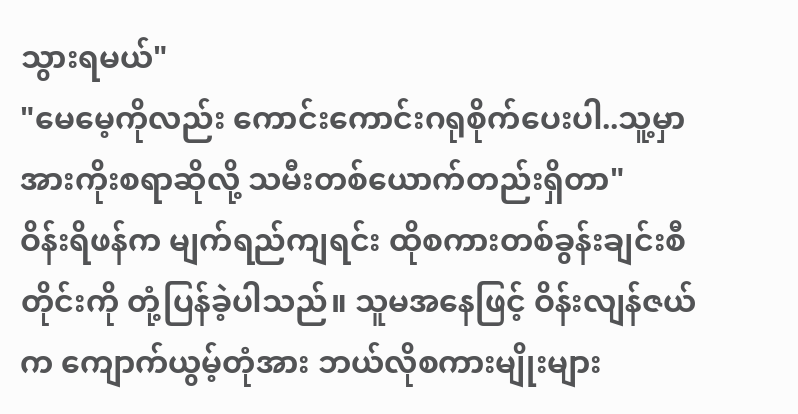သွားရမယ်"
"မေမေ့ကိုလည်း ကောင်းကောင်းဂရုစိုက်ပေးပါ..သူ့မှာ အားကိုးစရာဆိုလို့ သမီးတစ်ယောက်တည်းရှိတာ"
ဝိန်းရိဖန်က မျက်ရည်ကျရင်း ထိုစကားတစ်ခွန်းချင်းစီတိုင်းကို တုံ့ပြန်ခဲ့ပါသည်။ သူမအနေဖြင့် ဝိန်းလျန်ဇယ်က ကျောက်ယွမ့်တုံအား ဘယ်လိုစကားမျိုးများ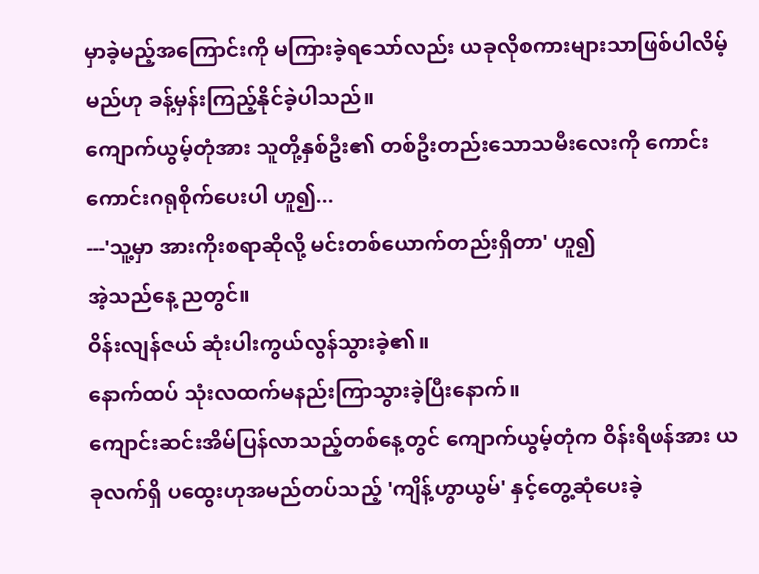မှာခဲ့မည့်အကြောင်းကို မကြားခဲ့ရသော်လည်း ယခုလိုစကားများသာဖြစ်ပါလိမ့်မည်ဟု ခန့်မှန်းကြည့်နိုင်ခဲ့ပါသည်။
ကျောက်ယွမ့်တုံအား သူတို့နှစ်ဦး၏ တစ်ဦးတည်းသောသမီးလေးကို ကောင်းကောင်းဂရုစိုက်ပေးပါ ဟူ၍...
---'သူ့မှာ အားကိုးစရာဆိုလို့ မင်းတစ်ယောက်တည်းရှိတာ' ဟူ၍
အဲ့သည်နေ့ ညတွင်။
ဝိန်းလျန်ဇယ် ဆုံးပါးကွယ်လွန်သွားခဲ့၏။
နောက်ထပ် သုံးလထက်မနည်းကြာသွားခဲ့ပြီးနောက်။
ကျောင်းဆင်းအိမ်ပြန်လာသည့်တစ်နေ့တွင် ကျောက်ယွမ့်တုံက ဝိန်းရိဖန်အား ယခုလက်ရှိ ပထွေးဟုအမည်တပ်သည့် 'ကျိန့်ဟွာယွမ်' နှင့်တွေ့ဆုံပေးခဲ့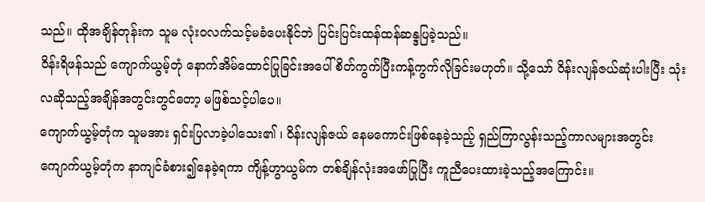သည်။ ထိုအချိန်တုန်းက သူမ လုံးဝလက်သင့်မခံပေးနိုင်ဘဲ ပြင်းပြင်းထန်ထန်ဆန္ဒပြခဲ့သည်။
ဝိန်းရိဖန်သည် ကျောက်ယွမ့်တုံ နောက်အိမ်ထောင်ပြုခြင်းအပေါ် စိတ်ကွက်ပြီးကန့်ကွက်လိုခြင်းမဟုတ်။ သို့သော် ဝိန်းလျန်ဇယ်ဆုံးပါးပြီး သုံးလဆိုသည့်အချိန်အတွင်းတွင်တော့ မဖြစ်သင့်ပါပေ။
ကျောက်ယွမ့်တုံက သူမအား ရှင်းပြလာခဲ့ပါသေး၏ ၊ ဝိန်းလျန်ဇယ် နေမကောင်းဖြစ်နေခဲ့သည့် ရှည်ကြာလွန်းသည့်ကာလများအတွင်း ကျောက်ယွမ့်တုံက နာကျင်ခံစား၍နေခဲ့ရကာ ကျိန့်ဟွာယွမ်က တစ်ချိန်လုံးအဖော်ပြုပြီး ကူညီပေးထားခဲ့သည့်အကြောင်း။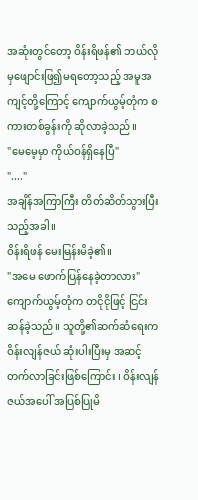အဆုံးတွင်တော့ ဝိန်းရိဖန်၏ ဘယ်လိုမှဖျောင်းဖြ၍မရတော့သည့် အမူအကျင့်တို့ကြောင့် ကျောက်ယွမ့်တုံက စကားတစ်ခွန်းကို ဆိုလာခဲ့သည်။
"မေမေ့မှာ ကိုယ်ဝန်ရှိနေပြီ"
"...."
အချိန်အကြာကြီး တိတ်ဆိတ်သွားပြီးသည့်အခါ။
ဝိန်းရိဖန် မေးမြန်းမိခဲ့၏။
"အမေ ဖောက်ပြန်နေခဲ့တာလား"
ကျောက်ယွမ့်တုံက တငိုငိုဖြင့် ငြင်းဆန်ခဲ့သည်။ သူတို့၏ဆက်ဆံရေးက ဝိန်းလျန်ဇယ် ဆုံးပါးပြီးမှ အဆင့်တက်လာခြင်းဖြစ်ကြောင်း ၊ ဝိန်းလျန်ဇယ်အပေါ် အပြစ်ပြုမိ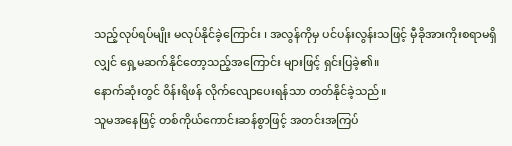သည့်လုပ်ရပ်မျိုး မလုပ်နိုင်ခဲ့ကြောင်း ၊ အလွန်ကိုမှ ပင်ပန်းလွန်းသဖြင့် မှီခိုအားကိုးစရာမရှိလျှင် ရှေ့မဆက်နိုင်တော့သည့်အကြောင်း များဖြင့် ရှင်းပြခဲ့၏။
နောက်ဆုံးတွင် ဝိန်းရိဖန် လိုက်လျောပေးရန်သာ တတ်နိုင်ခဲ့သည်။
သူမအနေဖြင့် တစ်ကိုယ်ကောင်းဆန်စွာဖြင့် အတင်းအကြပ်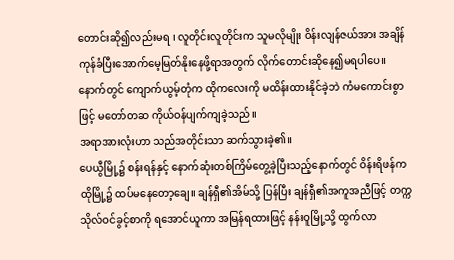တောင်းဆို၍လည်းမရ ၊ လူတိုင်းလူတိုင်းက သူမလိုမျိုး ဝိန်းလျန်ဇယ်အား အချိန်ကုန်ခံပြီးအောက်မေ့မြတ်နိုးနေဖို့ရာအတွက် လိုက်တောင်းဆိုနေ၍မရပါပေ။
နောက်တွင် ကျောက်ယွမ့်တုံက ထိုကလေးကို မထိန်းထားနိုင်ခဲ့ဘဲ ကံမကောင်းစွာဖြင့် မတော်တဆ ကိုယ်ဝန်ပျက်ကျခဲ့သည်။
အရာအားလုံးဟာ သည်အတိုင်းသာ ဆက်သွားခဲ့၏။
ပေယွီမြို့၌ စန်းရန်နှင့် နောက်ဆုံးတစ်ကြိမ်တွေ့ခဲ့ပြီးသည့်နောက်တွင် ဝိန်းရိဖန်က ထိုမြို့၌ ထပ်မနေတော့ချေ။ ချန်ရှီ၏အိမ်သို့ ပြန်ပြီး ချန်ရှီ၏အကူအညီဖြင့် တက္ကသိုလ်ဝင်ခွင့်စာကို ရအောင်ယူကာ အမြန်ရထားဖြင့် နန်းဝူမြို့သို့ ထွက်လာ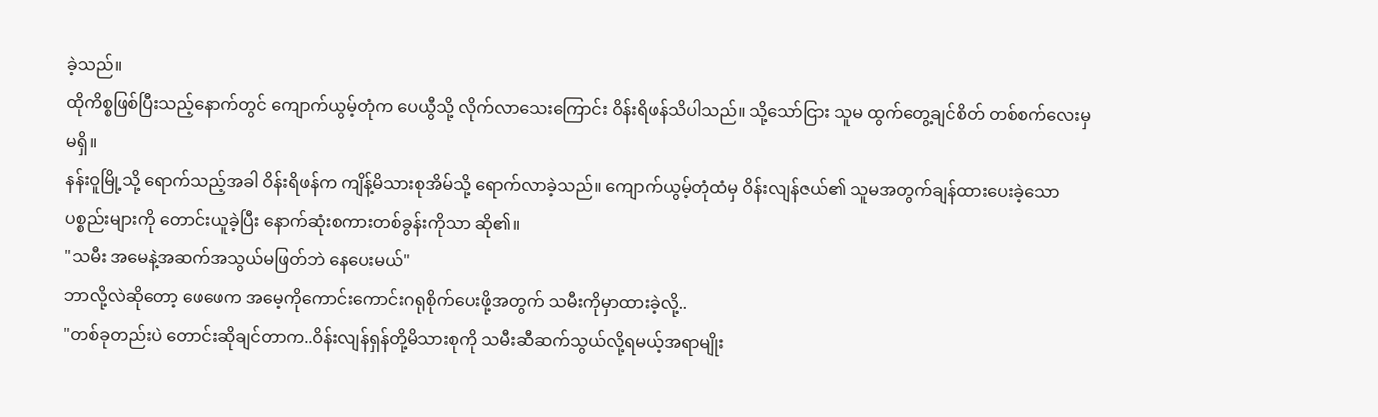ခဲ့သည်။
ထိုကိစ္စဖြစ်ပြီးသည့်နောက်တွင် ကျောက်ယွမ့်တုံက ပေယွီသို့ လိုက်လာသေးကြောင်း ဝိန်းရိဖန်သိပါသည်။ သို့သော်ငြား သူမ ထွက်တွေ့ချင်စိတ် တစ်စက်လေးမှမရှိ။
နန်းဝူမြို့သို့ ရောက်သည့်အခါ ဝိန်းရိဖန်က ကျိန့်မိသားစုအိမ်သို့ ရောက်လာခဲ့သည်။ ကျောက်ယွမ့်တုံထံမှ ဝိန်းလျန်ဇယ်၏ သူမအတွက်ချန်ထားပေးခဲ့သော ပစ္စည်းများကို တောင်းယူခဲ့ပြီး နောက်ဆုံးစကားတစ်ခွန်းကိုသာ ဆို၏။
"သမီး အမေနဲ့အဆက်အသွယ်မဖြတ်ဘဲ နေပေးမယ်"
ဘာလို့လဲဆိုတော့ ဖေဖေက အမေ့ကိုကောင်းကောင်းဂရုစိုက်ပေးဖို့အတွက် သမီးကိုမှာထားခဲ့လို့..
"တစ်ခုတည်းပဲ တောင်းဆိုချင်တာက..ဝိန်းလျန်ရှန်တို့မိသားစုကို သမီးဆီဆက်သွယ်လို့ရမယ့်အရာမျိုး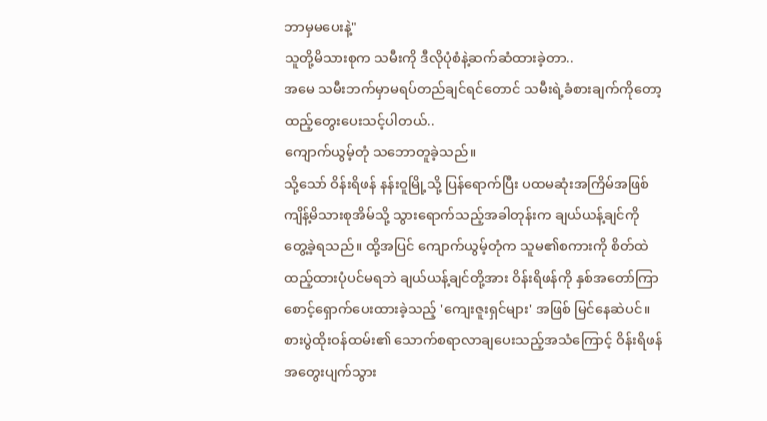ဘာမှမပေးနဲ့"
သူတို့မိသားစုက သမီးကို ဒီလိုပုံစံနဲ့ဆက်ဆံထားခဲ့တာ..
အမေ သမီးဘက်မှာမရပ်တည်ချင်ရင်တောင် သမီးရဲ့ခံစားချက်ကိုတော့ ထည့်တွေးပေးသင့်ပါတယ်..
ကျောက်ယွမ့်တုံ သဘောတူခဲ့သည်။
သို့သော် ဝိန်းရိဖန် နန်းဝူမြို့သို့ ပြန်ရောက်ပြီး ပထမဆုံးအကြိမ်အဖြစ် ကျိန့်မိသားစုအိမ်သို့ သွားရောက်သည့်အခါတုန်းက ချယ်ယန့်ချင်ကို တွေ့ခဲ့ရသည်။ ထို့အပြင် ကျောက်ယွမ့်တုံက သူမ၏စကားကို စိတ်ထဲထည့်ထားပုံပင်မရဘဲ ချယ်ယန့်ချင်တို့အား ဝိန်းရိဖန်ကို နှစ်အတော်ကြာစောင့်ရှောက်ပေးထားခဲ့သည့် 'ကျေးဇူးရှင်များ' အဖြစ် မြင်နေဆဲပင်။
စားပွဲထိုးဝန်ထမ်း၏ သောက်စရာလာချပေးသည့်အသံကြောင့် ဝိန်းရိဖန် အတွေးပျက်သွား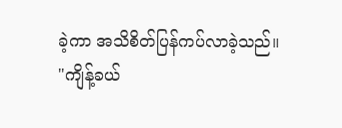ခဲ့ကာ အသိစိတ်ပြန်ကပ်လာခဲ့သည်။
"ကျိန့်ခယ်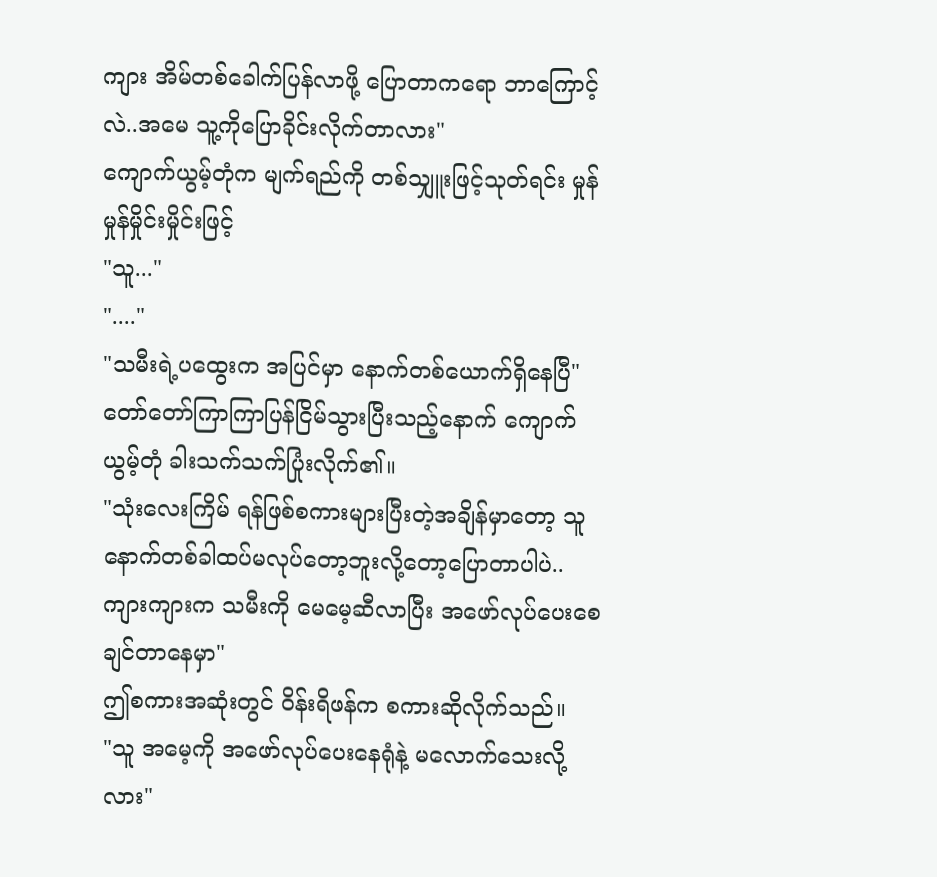ကျား အိမ်တစ်ခေါက်ပြန်လာဖို့ ပြောတာကရော ဘာကြောင့်လဲ..အမေ သူ့ကိုပြောခိုင်းလိုက်တာလား"
ကျောက်ယွမ့်တုံက မျက်ရည်ကို တစ်သျှူးဖြင့်သုတ်ရင်း မှုန်မှုန်မှိုင်းမှိုင်းဖြင့်
"သူ..."
"...."
"သမီးရဲ့ပထွေးက အပြင်မှာ နောက်တစ်ယောက်ရှိနေပြီ"
တော်တော်ကြာကြာပြန်ငြိမ်သွားပြီးသည့်နောက် ကျောက်ယွမ့်တုံ ခါးသက်သက်ပြုံးလိုက်၏။
"သုံးလေးကြိမ် ရန်ဖြစ်စကားများပြီးတဲ့အချိန်မှာတော့ သူ နောက်တစ်ခါထပ်မလုပ်တော့ဘူးလို့တော့ပြောတာပါပဲ..ကျားကျားက သမီးကို မေမေ့ဆီလာပြီး အဖော်လုပ်ပေးစေချင်တာနေမှာ"
ဤစကားအဆုံးတွင် ဝိန်းရိဖန်က စကားဆိုလိုက်သည်။
"သူ အမေ့ကို အဖော်လုပ်ပေးနေရုံနဲ့ မလောက်သေးလို့လား"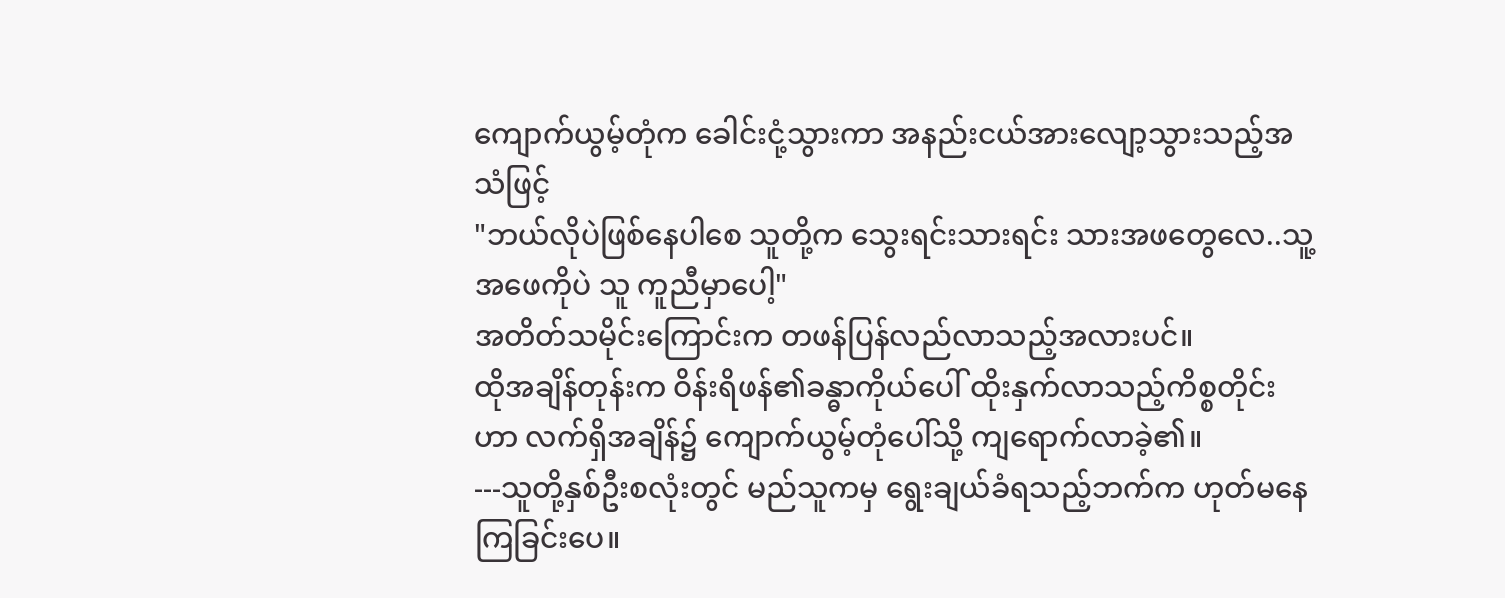ကျောက်ယွမ့်တုံက ခေါင်းငုံ့သွားကာ အနည်းငယ်အားလျော့သွားသည့်အသံဖြင့်
"ဘယ်လိုပဲဖြစ်နေပါစေ သူတို့က သွေးရင်းသားရင်း သားအဖတွေလေ..သူ့အဖေကိုပဲ သူ ကူညီမှာပေါ့"
အတိတ်သမိုင်းကြောင်းက တဖန်ပြန်လည်လာသည့်အလားပင်။
ထိုအချိန်တုန်းက ဝိန်းရိဖန်၏ခန္ဓာကိုယ်ပေါ် ထိုးနှက်လာသည့်ကိစ္စတိုင်းဟာ လက်ရှိအချိန်၌ ကျောက်ယွမ့်တုံပေါ်သို့ ကျရောက်လာခဲ့၏။
---သူတို့နှစ်ဦးစလုံးတွင် မည်သူကမှ ရွေးချယ်ခံရသည့်ဘက်က ဟုတ်မနေကြခြင်းပေ။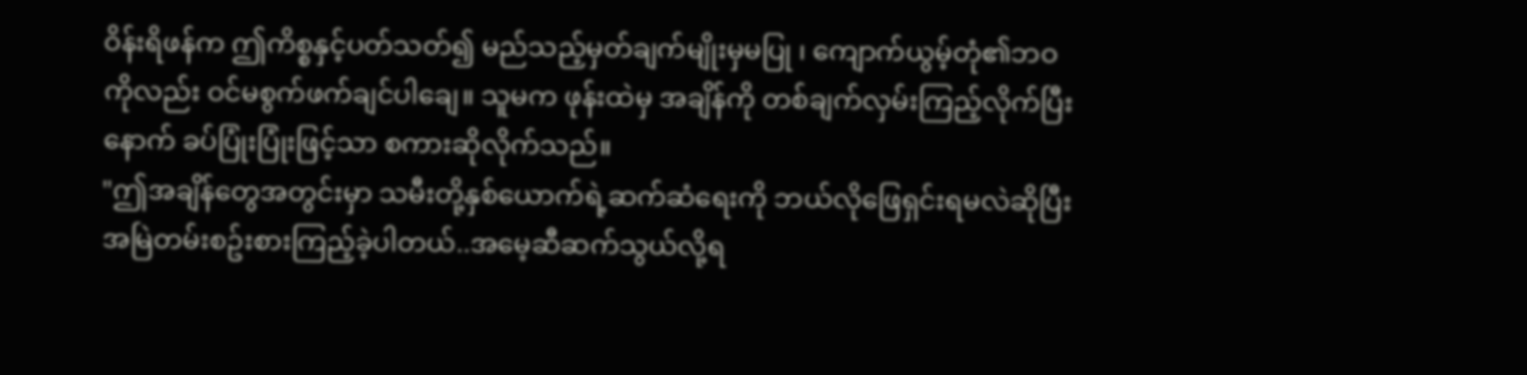ဝိန်းရိဖန်က ဤကိစ္စနှင့်ပတ်သတ်၍ မည်သည့်မှတ်ချက်မျိုးမှမပြု ၊ ကျောက်ယွမ့်တုံ၏ဘဝကိုလည်း ဝင်မစွက်ဖက်ချင်ပါချေ။ သူမက ဖုန်းထဲမှ အချိန်ကို တစ်ချက်လှမ်းကြည့်လိုက်ပြီးနောက် ခပ်ပြုံးပြုံးဖြင့်သာ စကားဆိုလိုက်သည်။
"ဤအချိန်တွေအတွင်းမှာ သမီးတို့နှစ်ယောက်ရဲ့ဆက်ဆံရေးကို ဘယ်လိုဖြေရှင်းရမလဲဆိုပြီး အမြဲတမ်းစဥ်းစားကြည့်ခဲ့ပါတယ်..အမေ့ဆီဆက်သွယ်လို့ရ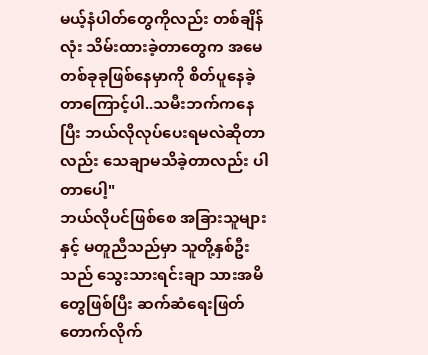မယ့်နံပါတ်တွေကိုလည်း တစ်ချိန်လုံး သိမ်းထားခဲ့တာတွေက အမေ တစ်ခုခုဖြစ်နေမှာကို စိတ်ပူနေခဲ့တာကြောင့်ပါ..သမီးဘက်ကနေပြီး ဘယ်လိုလုပ်ပေးရမလဲဆိုတာလည်း သေချာမသိခဲ့တာလည်း ပါတာပေါ့"
ဘယ်လိုပင်ဖြစ်စေ အခြားသူများနှင့် မတူညီသည်မှာ သူတို့နှစ်ဦးသည် သွေးသားရင်းချာ သားအမိတွေဖြစ်ပြီး ဆက်ဆံရေးဖြတ်တောက်လိုက်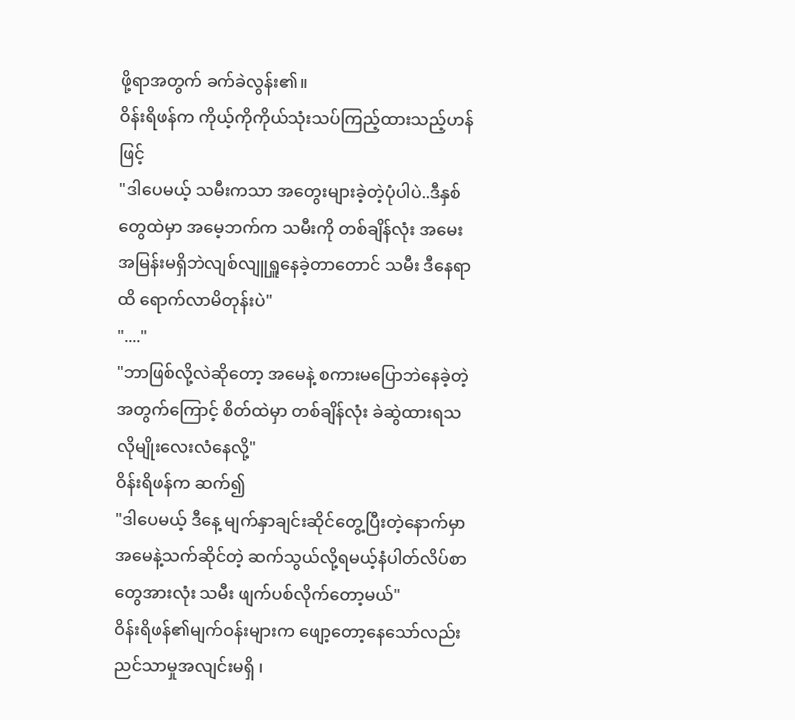ဖို့ရာအတွက် ခက်ခဲလွန်း၏။
ဝိန်းရိဖန်က ကိုယ့်ကိုကိုယ်သုံးသပ်ကြည့်ထားသည့်ဟန်ဖြင့်
"ဒါပေမယ့် သမီးကသာ အတွေးများခဲ့တဲ့ပုံပါပဲ..ဒီနှစ်တွေထဲမှာ အမေ့ဘက်က သမီးကို တစ်ချိန်လုံး အမေးအမြန်းမရှိဘဲလျစ်လျူရှူနေခဲ့တာတောင် သမီး ဒီနေရာထိ ရောက်လာမိတုန်းပဲ"
"...."
"ဘာဖြစ်လို့လဲဆိုတော့ အမေနဲ့ စကားမပြောဘဲနေခဲ့တဲ့အတွက်ကြောင့် စိတ်ထဲမှာ တစ်ချိန်လုံး ခဲဆွဲထားရသလိုမျိုးလေးလံနေလို့"
ဝိန်းရိဖန်က ဆက်၍
"ဒါပေမယ့် ဒီနေ့ မျက်နှာချင်းဆိုင်တွေ့ပြီးတဲ့နောက်မှာ အမေနဲ့သက်ဆိုင်တဲ့ ဆက်သွယ်လို့ရမယ့်နံပါတ်လိပ်စာတွေအားလုံး သမီး ဖျက်ပစ်လိုက်တော့မယ်"
ဝိန်းရိဖန်၏မျက်ဝန်းများက ဖျော့တော့နေသော်လည်း ညင်သာမှုအလျင်းမရှိ ၊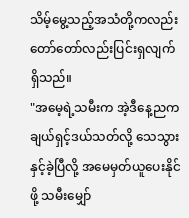သိမ့်မွေ့သည့်အသံတို့ကလည်း တော်တော်လည်းပြင်းရှလျက် ရှိသည်။
"အမေ့ရဲ့သမီးက အဲ့ဒီနေ့ညက ချယ်ရှင့်ဒယ်သတ်လို့ သေသွားနှင့်ခဲ့ပြီလို့ အမေမှတ်ယူပေးနိုင်ဖို့ သမီးမျှော်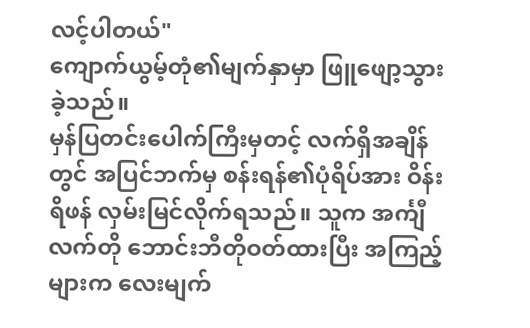လင့်ပါတယ်"
ကျောက်ယွမ့်တုံ၏မျက်နှာမှာ ဖြူဖျော့သွားခဲ့သည်။
မှန်ပြတင်းပေါက်ကြီးမှတင့် လက်ရှိအချိန်တွင် အပြင်ဘက်မှ စန်းရန်၏ပုံရိပ်အား ဝိန်းရိဖန် လှမ်းမြင်လိုက်ရသည်။ သူက အင်္ကျီလက်တို ဘောင်းဘီတိုဝတ်ထားပြီး အကြည့်များက လေးမျက်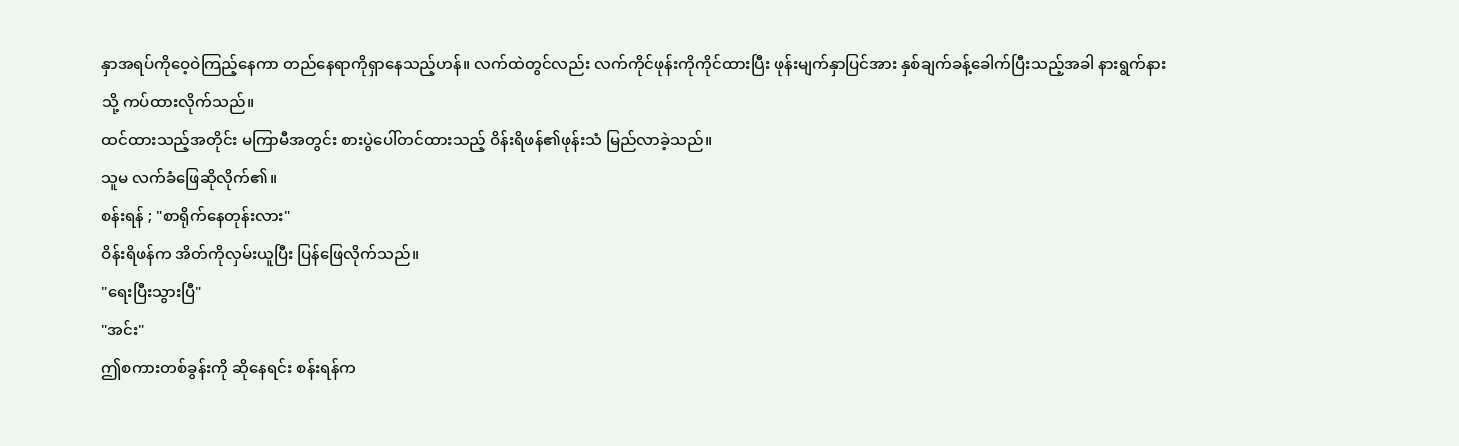နှာအရပ်ကိုဝေ့ဝဲကြည့်နေကာ တည်နေရာကိုရှာနေသည့်ဟန်။ လက်ထဲတွင်လည်း လက်ကိုင်ဖုန်းကိုကိုင်ထားပြီး ဖုန်းမျက်နှာပြင်အား နှစ်ချက်ခန့်ခေါက်ပြီးသည့်အခါ နားရွက်နားသို့ ကပ်ထားလိုက်သည်။
ထင်ထားသည့်အတိုင်း မကြာမီအတွင်း စားပွဲပေါ်တင်ထားသည့် ဝိန်းရိဖန်၏ဖုန်းသံ မြည်လာခဲ့သည်။
သူမ လက်ခံဖြေဆိုလိုက်၏။
စန်းရန် ; "စာရိုက်နေတုန်းလား"
ဝိန်းရိဖန်က အိတ်ကိုလှမ်းယူပြီး ပြန်ဖြေလိုက်သည်။
"ရေးပြီးသွားပြီ"
"အင်း"
ဤစကားတစ်ခွန်းကို ဆိုနေရင်း စန်းရန်က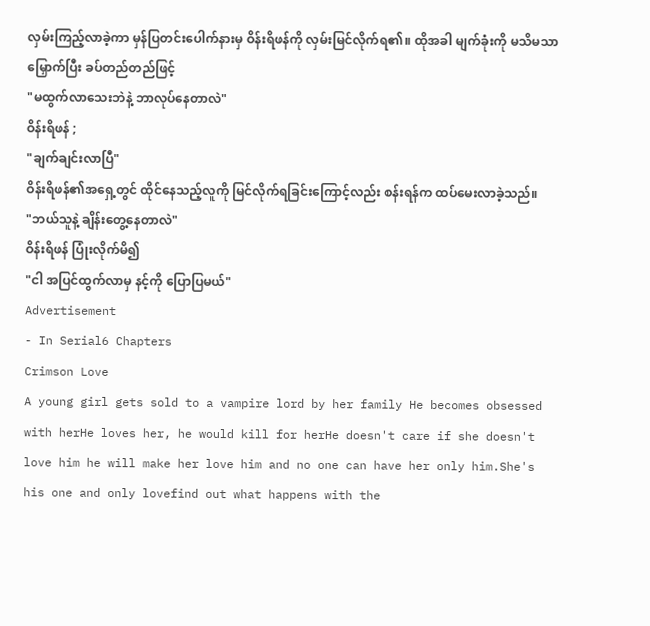လှမ်းကြည့်လာခဲ့ကာ မှန်ပြတင်းပေါက်နားမှ ဝိန်းရိဖန်ကို လှမ်းမြင်လိုက်ရ၏။ ထိုအခါ မျက်ခုံးကို မသိမသာမြှောက်ပြီး ခပ်တည်တည်ဖြင့်
"မထွက်လာသေးဘဲနဲ့ ဘာလုပ်နေတာလဲ"
ဝိန်းရိဖန် ;
"ချက်ချင်းလာပြီ"
ဝိန်းရိဖန်၏အရှေ့တွင် ထိုင်နေသည့်လူကို မြင်လိုက်ရခြင်းကြောင့်လည်း စန်းရန်က ထပ်မေးလာခဲ့သည်။
"ဘယ်သူနဲ့ ချိန်းတွေ့နေတာလဲ"
ဝိန်းရိဖန် ပြုံးလိုက်မိ၍
"ငါ အပြင်ထွက်လာမှ နင့်ကို ပြောပြမယ်"
Advertisement
- In Serial6 Chapters
Crimson Love
A young girl gets sold to a vampire lord by her family He becomes obsessed with herHe loves her, he would kill for herHe doesn't care if she doesn't love him he will make her love him and no one can have her only him.She's his one and only lovefind out what happens with the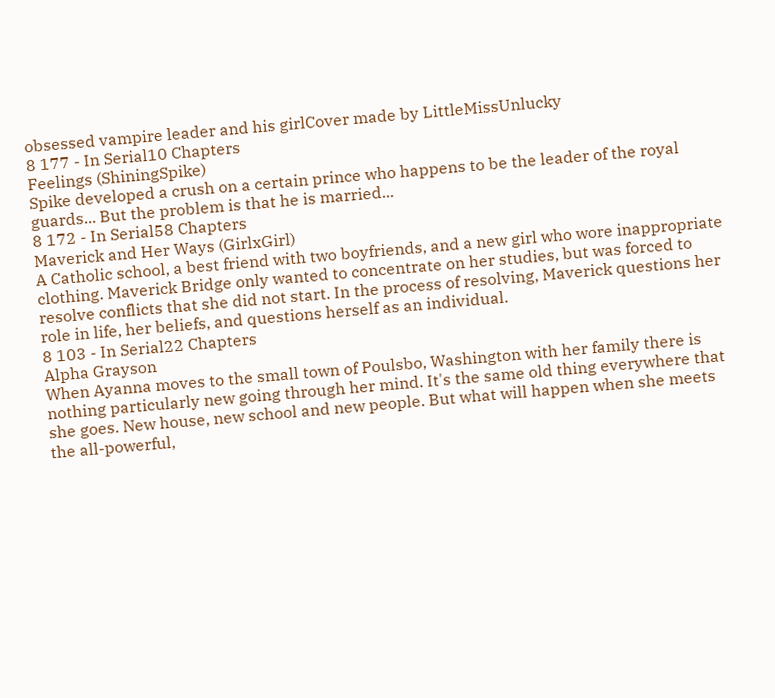obsessed vampire leader and his girlCover made by LittleMissUnlucky
8 177 - In Serial10 Chapters
Feelings (ShiningSpike)
Spike developed a crush on a certain prince who happens to be the leader of the royal guards... But the problem is that he is married...
8 172 - In Serial58 Chapters
Maverick and Her Ways (GirlxGirl)
A Catholic school, a best friend with two boyfriends, and a new girl who wore inappropriate clothing. Maverick Bridge only wanted to concentrate on her studies, but was forced to resolve conflicts that she did not start. In the process of resolving, Maverick questions her role in life, her beliefs, and questions herself as an individual.
8 103 - In Serial22 Chapters
Alpha Grayson
When Ayanna moves to the small town of Poulsbo, Washington with her family there is nothing particularly new going through her mind. It's the same old thing everywhere that she goes. New house, new school and new people. But what will happen when she meets the all-powerful,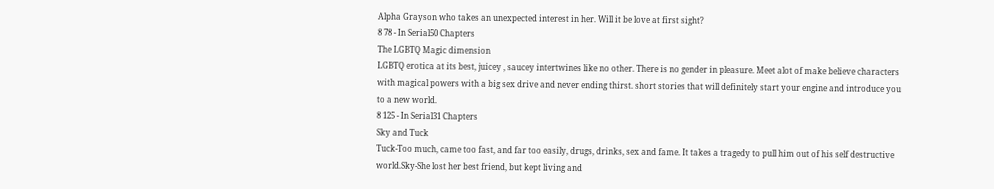Alpha Grayson who takes an unexpected interest in her. Will it be love at first sight?
8 78 - In Serial50 Chapters
The LGBTQ Magic dimension
LGBTQ erotica at its best, juicey , saucey intertwines like no other. There is no gender in pleasure. Meet alot of make believe characters with magical powers with a big sex drive and never ending thirst. short stories that will definitely start your engine and introduce you to a new world.
8 125 - In Serial31 Chapters
Sky and Tuck
Tuck-Too much, came too fast, and far too easily, drugs, drinks, sex and fame. It takes a tragedy to pull him out of his self destructive world.Sky-She lost her best friend, but kept living and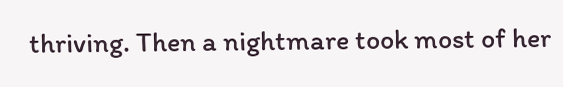thriving. Then a nightmare took most of her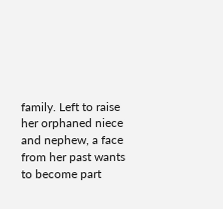family. Left to raise her orphaned niece and nephew, a face from her past wants to become part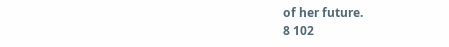of her future.
8 102